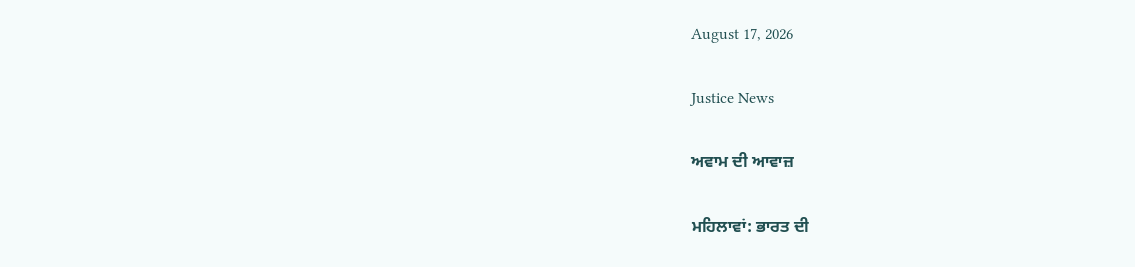August 17, 2026

Justice News

ਅਵਾਮ ਦੀ ਆਵਾਜ਼

ਮਹਿਲਾਵਾਂ: ਭਾਰਤ ਦੀ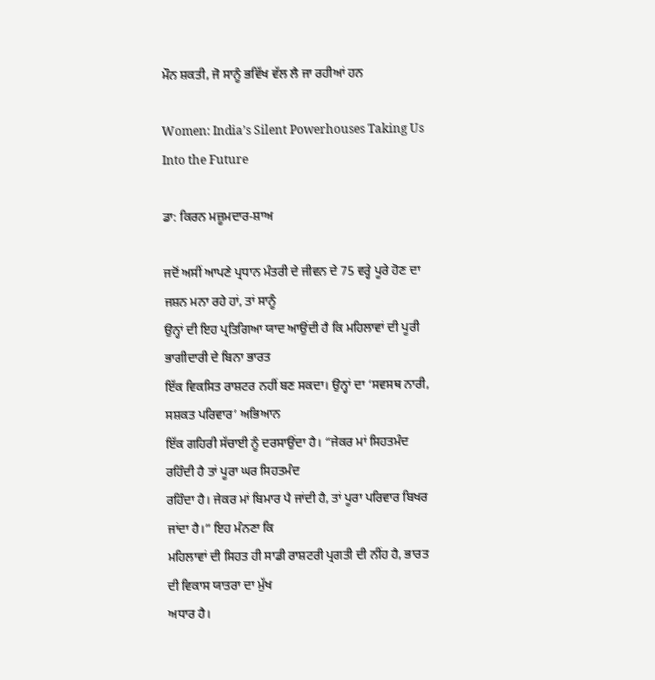ਮੌਨ ਸ਼ਕਤੀ, ਜੋ ਸਾਨੂੰ ਭਵਿੱਖ ਵੱਲ ਲੈ ਜਾ ਰਹੀਆਂ ਹਨ

Women: India’s Silent Powerhouses Taking Us Into the Future

ਡਾ: ਕਿਰਨ ਮਜ਼ੂਮਦਾਰ-ਸ਼ਾਅ

ਜਦੋਂ ਅਸੀਂ ਆਪਣੇ ਪ੍ਰਧਾਨ ਮੰਤਰੀ ਦੇ ਜੀਵਨ ਦੇ 75 ਵਰ੍ਹੇ ਪੂਰੇ ਹੋਣ ਦਾ ਜਸ਼ਨ ਮਨਾ ਰਹੇ ਹਾਂ, ਤਾਂ ਸਾਨੂੰ
ਉਨ੍ਹਾਂ ਦੀ ਇਹ ਪ੍ਰਤਿਗਿਆ ਯਾਦ ਆਉਂਦੀ ਹੈ ਕਿ ਮਹਿਲਾਵਾਂ ਦੀ ਪੂਰੀ ਭਾਗੀਦਾਰੀ ਦੇ ਬਿਨਾ ਭਾਰਤ
ਇੱਕ ਵਿਕਸਿਤ ਰਾਸ਼ਟਰ ਨਹੀਂ ਬਣ ਸਕਦਾ। ਉਨ੍ਹਾਂ ਦਾ ‘ਸਵਸਥ ਨਾਰੀ, ਸਸ਼ਕਤ ਪਰਿਵਾਰ’ ਅਭਿਆਨ
ਇੱਕ ਗਹਿਰੀ ਸੱਚਾਈ ਨੂੰ ਦਰਸਾਉਂਦਾ ਹੈ। “ਜੇਕਰ ਮਾਂ ਸਿਹਤਮੰਦ ਰਹਿੰਦੀ ਹੈ ਤਾਂ ਪੂਰਾ ਘਰ ਸਿਹਤਮੰਦ
ਰਹਿੰਦਾ ਹੈ। ਜੇਕਰ ਮਾਂ ਬਿਮਾਰ ਪੈ ਜਾਂਦੀ ਹੈ, ਤਾਂ ਪੂਰਾ ਪਰਿਵਾਰ ਬਿਖਰ ਜਾਂਦਾ ਹੈ।” ਇਹ ਮੰਨਣਾ ਕਿ
ਮਹਿਲਾਵਾਂ ਦੀ ਸਿਹਤ ਹੀ ਸਾਡੀ ਰਾਸ਼ਟਰੀ ਪ੍ਰਗਤੀ ਦੀ ਨੀਂਹ ਹੈ, ਭਾਰਤ ਦੀ ਵਿਕਾਸ ਯਾਤਰਾ ਦਾ ਮੁੱਖ
ਅਧਾਰ ਹੈ।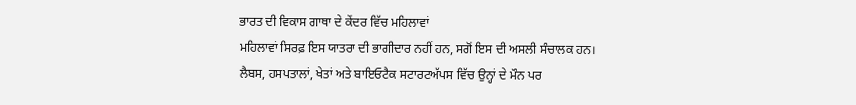ਭਾਰਤ ਦੀ ਵਿਕਾਸ ਗਾਥਾ ਦੇ ਕੇਂਦਰ ਵਿੱਚ ਮਹਿਲਾਵਾਂ
ਮਹਿਲਾਵਾਂ ਸਿਰਫ਼ ਇਸ ਯਾਤਰਾ ਦੀ ਭਾਗੀਦਾਰ ਨਹੀਂ ਹਨ, ਸਗੋਂ ਇਸ ਦੀ ਅਸਲੀ ਸੰਚਾਲਕ ਹਨ।
ਲੈਬਸ, ਹਸਪਤਾਲਾਂ, ਖੇਤਾਂ ਅਤੇ ਬਾਇਓਟੈਕ ਸਟਾਰਟਅੱਪਸ ਵਿੱਚ ਉਨ੍ਹਾਂ ਦੇ ਮੌਨ ਪਰ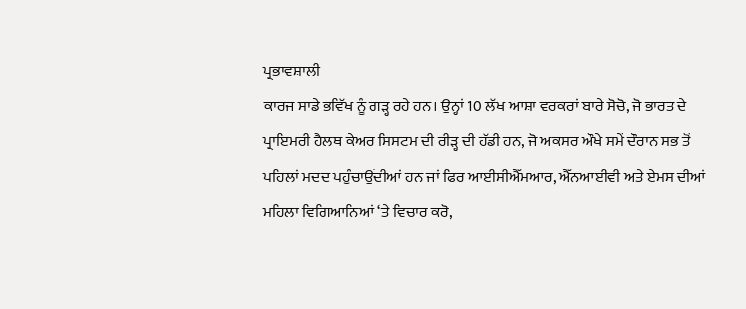ਪ੍ਰਭਾਵਸ਼ਾਲੀ
ਕਾਰਜ ਸਾਡੇ ਭਵਿੱਖ ਨੂੰ ਗੜ੍ਹ ਰਹੇ ਹਨ। ਉਨ੍ਹਾਂ 10 ਲੱਖ ਆਸ਼ਾ ਵਰਕਰਾਂ ਬਾਰੇ ਸੋਚੋ, ਜੋ ਭਾਰਤ ਦੇ
ਪ੍ਰਾਇਮਰੀ ਹੈਲਥ ਕੇਅਰ ਸਿਸਟਮ ਦੀ ਰੀੜ੍ਹ ਦੀ ਹੱਡੀ ਹਨ, ਜੋ ਅਕਸਰ ਔਖੇ ਸਮੇਂ ਦੌਰਾਨ ਸਭ ਤੋਂ
ਪਹਿਲਾਂ ਮਦਦ ਪਹੁੰਚਾਉਂਦੀਆਂ ਹਨ ਜਾਂ ਫਿਰ ਆਈਸੀਐੱਮਆਰ, ਐੱਨਆਈਵੀ ਅਤੇ ਏਮਸ ਦੀਆਂ
ਮਹਿਲਾ ਵਿਗਿਆਨਿਆਂ ‘ਤੇ ਵਿਚਾਰ ਕਰੋ,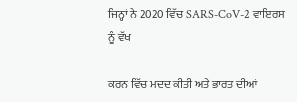ਜਿਨ੍ਹਾਂ ਨੇ 2020 ਵਿੱਚ SARS-CoV-2 ਵਾਇਰਸ ਨੂੰ ਵੱਖ

ਕਰਨ ਵਿੱਚ ਮਦਦ ਕੀਤੀ ਅਤੇ ਭਾਰਤ ਦੀਆਂ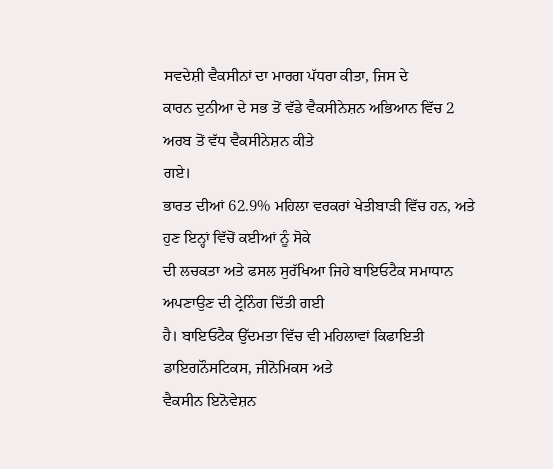ਸਵਦੇਸ਼ੀ ਵੈਕਸੀਨਾਂ ਦਾ ਮਾਰਗ ਪੱਧਰਾ ਕੀਤਾ, ਜਿਸ ਦੇ
ਕਾਰਨ ਦੁਨੀਆ ਦੇ ਸਭ ਤੋਂ ਵੱਡੇ ਵੈਕਸੀਨੇਸ਼ਨ ਅਭਿਆਨ ਵਿੱਚ 2 ਅਰਬ ਤੋਂ ਵੱਧ ਵੈਕਸੀਨੇਸ਼ਨ ਕੀਤੇ
ਗਏ।
ਭਾਰਤ ਦੀਆਂ 62.9% ਮਹਿਲਾ ਵਰਕਰਾਂ ਖੇਤੀਬਾੜੀ ਵਿੱਚ ਹਨ, ਅਤੇ ਹੁਣ ਇਨ੍ਹਾਂ ਵਿੱਚੋਂ ਕਈਆਂ ਨੂੰ ਸੋਕੇ
ਦੀ ਲਚਕਤਾ ਅਤੇ ਫਸਲ ਸੁਰੱਖਿਆ ਜਿਹੇ ਬਾਇਓਟੈਕ ਸਮਾਧਾਨ ਅਪਣਾਉਣ ਦੀ ਟ੍ਰੇਨਿੰਗ ਦਿੱਤੀ ਗਈ
ਹੈ। ਬਾਇਓਟੈਕ ਉੱਦਮਤਾ ਵਿੱਚ ਵੀ ਮਹਿਲਾਵਾਂ ਕਿਫਾਇਤੀ ਡਾਇਗਨੌਸਟਿਕਸ, ਜੀਨੋਮਿਕਸ ਅਤੇ
ਵੈਕਸੀਨ ਇਨੋਵੇਸ਼ਨ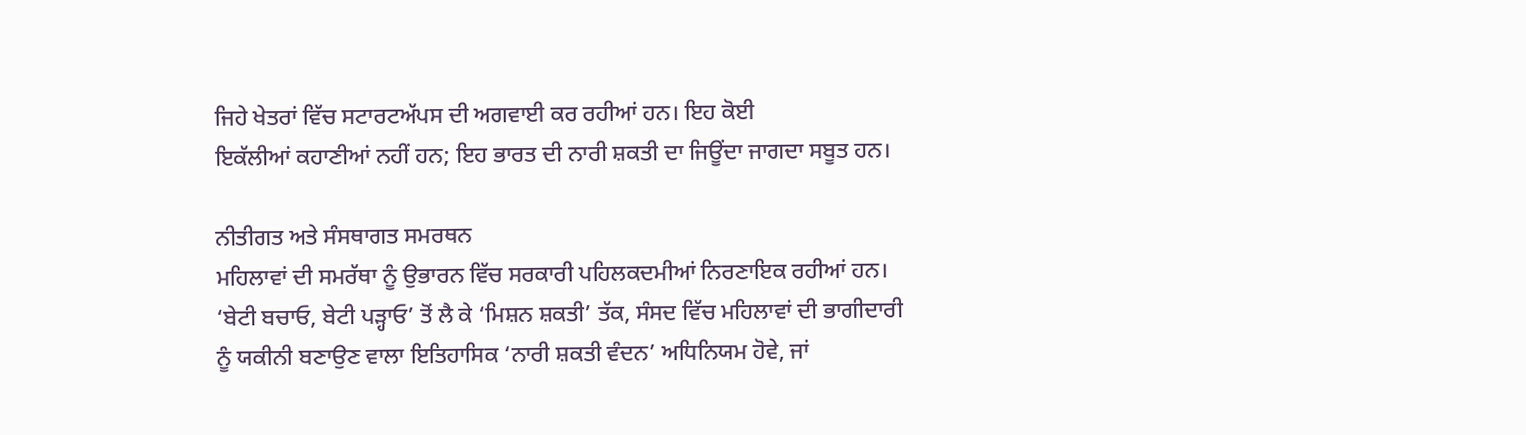ਜਿਹੇ ਖੇਤਰਾਂ ਵਿੱਚ ਸਟਾਰਟਅੱਪਸ ਦੀ ਅਗਵਾਈ ਕਰ ਰਹੀਆਂ ਹਨ। ਇਹ ਕੋਈ
ਇਕੱਲੀਆਂ ਕਹਾਣੀਆਂ ਨਹੀਂ ਹਨ; ਇਹ ਭਾਰਤ ਦੀ ਨਾਰੀ ਸ਼ਕਤੀ ਦਾ ਜਿਊਂਦਾ ਜਾਗਦਾ ਸਬੂਤ ਹਨ।

ਨੀਤੀਗਤ ਅਤੇ ਸੰਸਥਾਗਤ ਸਮਰਥਨ
ਮਹਿਲਾਵਾਂ ਦੀ ਸਮਰੱਥਾ ਨੂੰ ਉਭਾਰਨ ਵਿੱਚ ਸਰਕਾਰੀ ਪਹਿਲਕਦਮੀਆਂ ਨਿਰਣਾਇਕ ਰਹੀਆਂ ਹਨ।
‘ਬੇਟੀ ਬਚਾਓ, ਬੇਟੀ ਪੜ੍ਹਾਓ’ ਤੋਂ ਲੈ ਕੇ ‘ਮਿਸ਼ਨ ਸ਼ਕਤੀ’ ਤੱਕ, ਸੰਸਦ ਵਿੱਚ ਮਹਿਲਾਵਾਂ ਦੀ ਭਾਗੀਦਾਰੀ
ਨੂੰ ਯਕੀਨੀ ਬਣਾਉਣ ਵਾਲਾ ਇਤਿਹਾਸਿਕ ‘ਨਾਰੀ ਸ਼ਕਤੀ ਵੰਦਨ’ ਅਧਿਨਿਯਮ ਹੋਵੇ, ਜਾਂ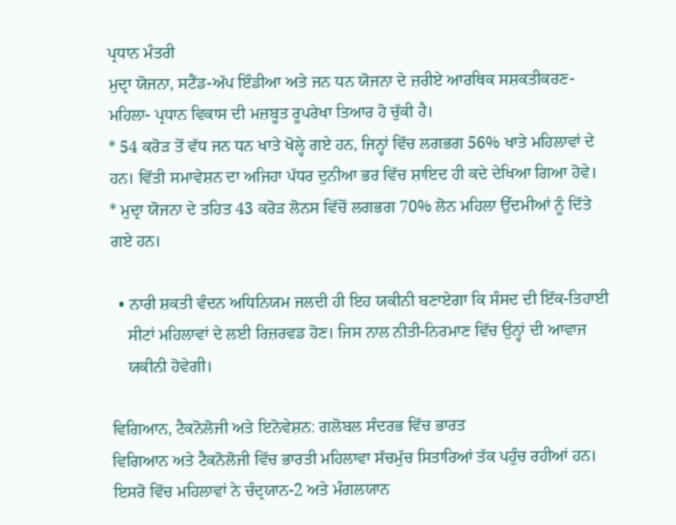ਪ੍ਰਧਾਨ ਮੰਤਰੀ
ਮੁਦ੍ਰਾ ਯੋਜਨਾ, ਸਟੈਂਡ-ਅੱਪ ਇੰਡੀਆ ਅਤੇ ਜਨ ਧਨ ਯੋਜਨਾ ਦੇ ਜ਼ਰੀਏ ਆਰਥਿਕ ਸਸ਼ਕਤੀਕਰਣ-
ਮਹਿਲਾ- ਪ੍ਰਧਾਨ ਵਿਕਾਸ ਦੀ ਮਜ਼ਬੂਤ ਰੂਪਰੇਖਾ ਤਿਆਰ ਹੋ ਚੁੱਕੀ ਹੈ।
* 54 ਕਰੋੜ ਤੋਂ ਵੱਧ ਜਨ ਧਨ ਖਾਤੇ ਖੋਲ੍ਹੇ ਗਏ ਹਨ, ਜਿਨ੍ਹਾਂ ਵਿੱਚ ਲਗਭਗ 56% ਖਾਤੇ ਮਹਿਲਾਵਾਂ ਦੇ
ਹਨ। ਵਿੱਤੀ ਸਮਾਵੇਸ਼ਨ ਦਾ ਅਜਿਹਾ ਪੱਧਰ ਦੁਨੀਆ ਭਰ ਵਿੱਚ ਸ਼ਾਇਦ ਹੀ ਕਦੇ ਦੇਖਿਆ ਗਿਆ ਹੋਵੇ।
* ਮੁਦ੍ਰਾ ਯੋਜਨਾ ਦੇ ਤਹਿਤ 43 ਕਰੋੜ ਲੋਨਸ ਵਿੱਚੋਂ ਲਗਭਗ 70% ਲੋਨ ਮਹਿਲਾ ਉੱਦਮੀਆਂ ਨੂੰ ਦਿੱਤੇ
ਗਏ ਹਨ।

  • ਨਾਰੀ ਸ਼ਕਤੀ ਵੰਦਨ ਅਧਿਨਿਯਮ ਜਲਦੀ ਹੀ ਇਹ ਯਕੀਨੀ ਬਣਾਏਗਾ ਕਿ ਸੰਸਦ ਦੀ ਇੱਕ-ਤਿਹਾਈ
    ਸੀਟਾਂ ਮਹਿਲਾਵਾਂ ਦੇ ਲਈ ਰਿਜ਼ਰਵਡ ਹੋਣ। ਜਿਸ ਨਾਲ ਨੀਤੀ-ਨਿਰਮਾਣ ਵਿੱਚ ਉਨ੍ਹਾਂ ਦੀ ਆਵਾਜ
    ਯਕੀਨੀ ਹੋਵੇਗੀ।

ਵਿਗਿਆਨ, ਟੈਕਨੋਲੋਜੀ ਅਤੇ ਇਨੋਵੇਸ਼ਨ: ਗਲੋਬਲ ਸੰਦਰਭ ਵਿੱਚ ਭਾਰਤ
ਵਿਗਿਆਨ ਅਤੇ ਟੈਕਨੋਲੋਜੀ ਵਿੱਚ ਭਾਰਤੀ ਮਹਿਲਾਵਾ ਸੱਚਮੁੱਚ ਸਿਤਾਰਿਆਂ ਤੱਕ ਪਹੁੰਚ ਰਹੀਆਂ ਹਨ।
ਇਸਰੋ ਵਿੱਚ ਮਹਿਲਾਵਾਂ ਨੇ ਚੰਦ੍ਰਯਾਨ-2 ਅਤੇ ਮੰਗਲਯਾਨ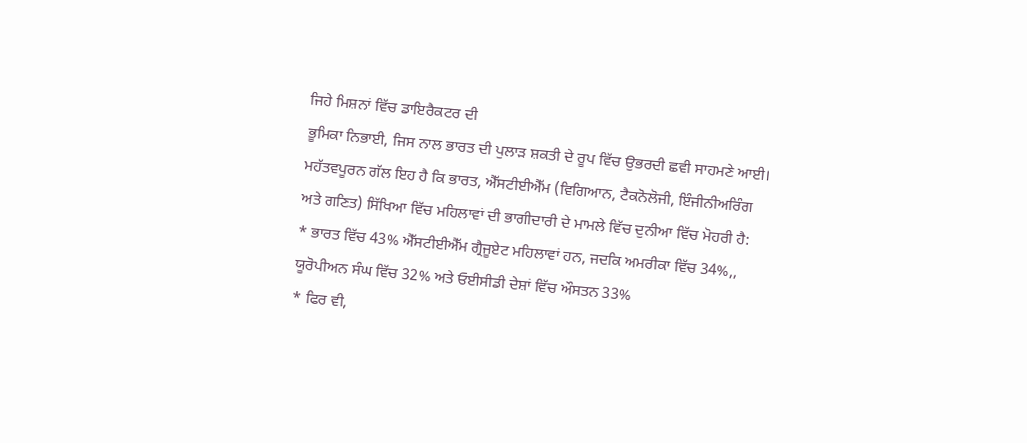ਜਿਹੇ ਮਿਸ਼ਨਾਂ ਵਿੱਚ ਡਾਇਰੈਕਟਰ ਦੀ
ਭੂਮਿਕਾ ਨਿਭਾਈ, ਜਿਸ ਨਾਲ ਭਾਰਤ ਦੀ ਪੁਲਾੜ ਸ਼ਕਤੀ ਦੇ ਰੂਪ ਵਿੱਚ ਉਭਰਦੀ ਛਵੀ ਸਾਹਮਣੇ ਆਈ।
ਮਹੱਤਵਪੂਰਨ ਗੱਲ ਇਹ ਹੈ ਕਿ ਭਾਰਤ, ਐੱਸਟੀਈਐੱਮ (ਵਿਗਿਆਨ, ਟੈਕਨੋਲੋਜੀ, ਇੰਜੀਨੀਅਰਿੰਗ
ਅਤੇ ਗਣਿਤ) ਸਿੱਖਿਆ ਵਿੱਚ ਮਹਿਲਾਵਾਂ ਦੀ ਭਾਗੀਦਾਰੀ ਦੇ ਮਾਮਲੇ ਵਿੱਚ ਦੁਨੀਆ ਵਿੱਚ ਮੋਹਰੀ ਹੈ:
* ਭਾਰਤ ਵਿੱਚ 43% ਐੱਸਟੀਈਐੱਮ ਗ੍ਰੈਜੂਏਟ ਮਹਿਲਾਵਾਂ ਹਨ, ਜਦਕਿ ਅਮਰੀਕਾ ਵਿੱਚ 34%,,
ਯੂਰੋਪੀਅਨ ਸੰਘ ਵਿੱਚ 32% ਅਤੇ ਓਈਸੀਡੀ ਦੇਸ਼ਾਂ ਵਿੱਚ ਔਸਤਨ 33%
* ਫਿਰ ਵੀ,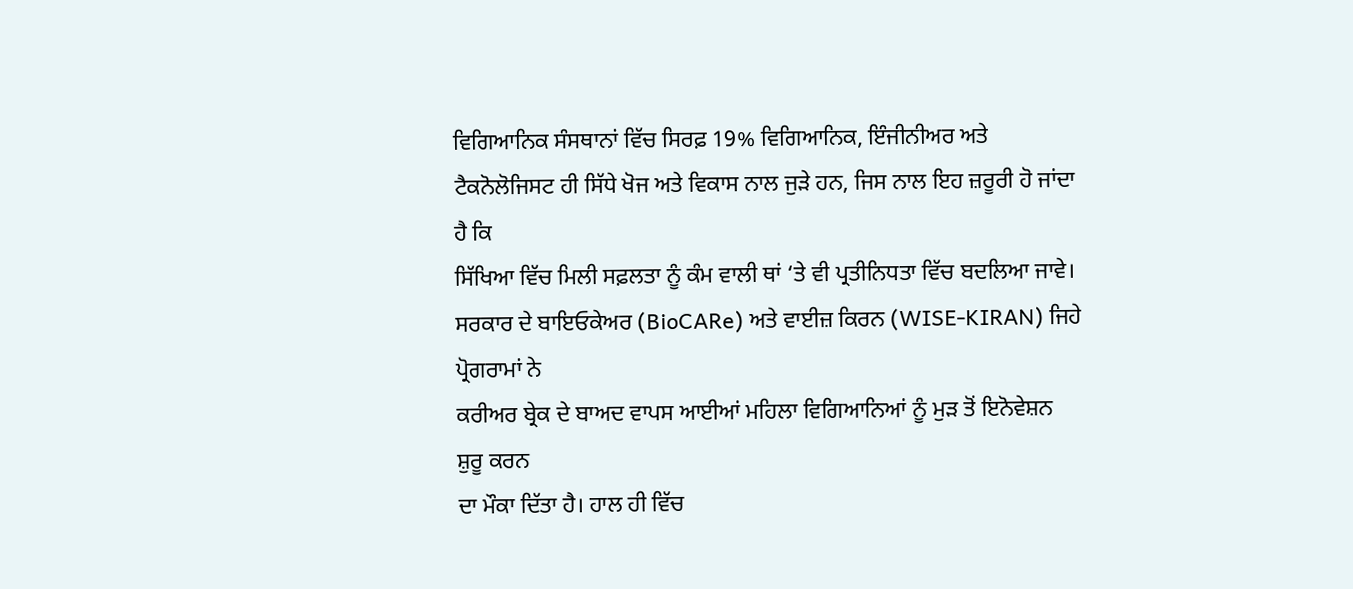ਵਿਗਿਆਨਿਕ ਸੰਸਥਾਨਾਂ ਵਿੱਚ ਸਿਰਫ਼ 19% ਵਿਗਿਆਨਿਕ, ਇੰਜੀਨੀਅਰ ਅਤੇ
ਟੈਕਨੋਲੋਜਿਸਟ ਹੀ ਸਿੱਧੇ ਖੋਜ ਅਤੇ ਵਿਕਾਸ ਨਾਲ ਜੁੜੇ ਹਨ, ਜਿਸ ਨਾਲ ਇਹ ਜ਼ਰੂਰੀ ਹੋ ਜਾਂਦਾ ਹੈ ਕਿ
ਸਿੱਖਿਆ ਵਿੱਚ ਮਿਲੀ ਸਫ਼ਲਤਾ ਨੂੰ ਕੰਮ ਵਾਲੀ ਥਾਂ ‘ਤੇ ਵੀ ਪ੍ਰਤੀਨਿਧਤਾ ਵਿੱਚ ਬਦਲਿਆ ਜਾਵੇ।
ਸਰਕਾਰ ਦੇ ਬਾਇਓਕੇਅਰ (BioCARe) ਅਤੇ ਵਾਈਜ਼ ਕਿਰਨ (WISE-KIRAN) ਜਿਹੇ ਪ੍ਰੋਗਰਾਮਾਂ ਨੇ
ਕਰੀਅਰ ਬ੍ਰੇਕ ਦੇ ਬਾਅਦ ਵਾਪਸ ਆਈਆਂ ਮਹਿਲਾ ਵਿਗਿਆਨਿਆਂ ਨੂੰ ਮੁੜ ਤੋਂ ਇਨੋਵੇਸ਼ਨ ਸ਼ੁਰੂ ਕਰਨ
ਦਾ ਮੌਕਾ ਦਿੱਤਾ ਹੈ। ਹਾਲ ਹੀ ਵਿੱਚ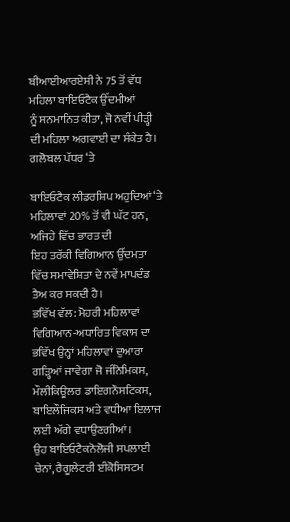ਬੀਆਈਆਰਏਸੀ ਨੇ 75 ਤੋਂ ਵੱਧ ਮਹਿਲਾ ਬਾਇਓਟੈਕ ਉੱਦਮੀਆਂ
ਨੂੰ ਸਨਮਾਨਿਤ ਕੀਤਾ, ਜੋ ਨਵੀਂ ਪੀੜ੍ਹੀ ਦੀ ਮਹਿਲਾ ਅਗਵਾਈ ਦਾ ਸੰਕੇਤ ਹੈ। ਗਲੋਬਲ ਪੱਧਰ ‘ਤੇ

ਬਾਇਓਟੈਕ ਲੀਡਰਸ਼ਿਪ ਅਹੁਦਿਆਂ ‘ਤੇ ਮਹਿਲਾਵਾਂ 20% ਤੋਂ ਵੀ ਘੱਟ ਹਨ, ਅਜਿਹੇ ਵਿੱਚ ਭਾਰਤ ਦੀ
ਇਹ ਤਰੱਕੀ ਵਿਗਿਆਨ ਉੱਦਮਤਾ ਵਿੱਚ ਸਮਾਵੇਸ਼ਿਤਾ ਦੇ ਨਵੇਂ ਮਾਪਦੰਡ ਤੈਅ ਕਰ ਸਕਦੀ ਹੈ।
ਭਵਿੱਖ ਵੱਲ: ਮੋਹਰੀ ਮਹਿਲਾਵਾਂ
ਵਿਗਿਆਨ-ਅਧਾਰਿਤ ਵਿਕਾਸ ਦਾ ਭਵਿੱਖ ਉਨ੍ਹਾਂ ਮਹਿਲਾਵਾਂ ਦੁਆਰਾ ਗੜ੍ਹਿਆਂ ਜਾਵੇਗਾ ਜੋ ਜੀਨੋਮਿਕਸ,
ਮੌਲੀਕਿਊਲਰ ਡਾਇਗਨੌਸਟਿਕਸ, ਬਾਇਲੌਜਿਕਸ ਅਤੇ ਵਧੀਆ ਇਲਾਜ ਲਈ ਅੱਗੇ ਵਧਾਉਣਗੀਆਂ।
ਉਹ ਬਾਇਓਟੈਕਨੋਲੋਜੀ ਸਪਲਾਈ ਚੇਨਾਂ, ਰੈਗੂਲੇਟਰੀ ਈਕੋਸਿਸਟਮ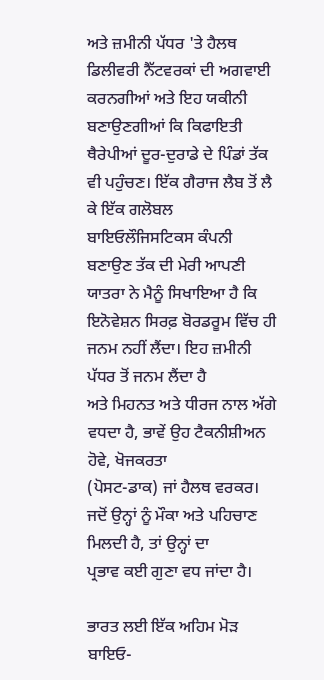ਅਤੇ ਜ਼ਮੀਨੀ ਪੱਧਰ 'ਤੇ ਹੈਲਥ
ਡਿਲੀਵਰੀ ਨੈੱਟਵਰਕਾਂ ਦੀ ਅਗਵਾਈ ਕਰਨਗੀਆਂ ਅਤੇ ਇਹ ਯਕੀਨੀ ਬਣਾਉਣਗੀਆਂ ਕਿ ਕਿਫਾਇਤੀ
ਥੈਰੇਪੀਆਂ ਦੂਰ-ਦੁਰਾਡੇ ਦੇ ਪਿੰਡਾਂ ਤੱਕ ਵੀ ਪਹੁੰਚਣ। ਇੱਕ ਗੈਰਾਜ ਲੈਬ ਤੋਂ ਲੈ ਕੇ ਇੱਕ ਗਲੋਬਲ
ਬਾਇਓਲੌਜਿਸਟਿਕਸ ਕੰਪਨੀ ਬਣਾਉਣ ਤੱਕ ਦੀ ਮੇਰੀ ਆਪਣੀ ਯਾਤਰਾ ਨੇ ਮੈਨੂੰ ਸਿਖਾਇਆ ਹੈ ਕਿ
ਇਨੋਵੇਸ਼ਨ ਸਿਰਫ਼ ਬੋਰਡਰੂਮ ਵਿੱਚ ਹੀ ਜਨਮ ਨਹੀਂ ਲੈਂਦਾ। ਇਹ ਜ਼ਮੀਨੀ ਪੱਧਰ ਤੋਂ ਜਨਮ ਲੈਂਦਾ ਹੈ
ਅਤੇ ਮਿਹਨਤ ਅਤੇ ਧੀਰਜ ਨਾਲ ਅੱਗੇ ਵਧਦਾ ਹੈ, ਭਾਵੇਂ ਉਹ ਟੈਕਨੀਸ਼ੀਅਨ ਹੋਵੇ, ਖੋਜਕਰਤਾ
(ਪੋਸਟ-ਡਾਕ) ਜਾਂ ਹੈਲਥ ਵਰਕਰ। ਜਦੋਂ ਉਨ੍ਹਾਂ ਨੂੰ ਮੌਕਾ ਅਤੇ ਪਹਿਚਾਣ ਮਿਲਦੀ ਹੈ, ਤਾਂ ਉਨ੍ਹਾਂ ਦਾ
ਪ੍ਰਭਾਵ ਕਈ ਗੁਣਾ ਵਧ ਜਾਂਦਾ ਹੈ।

ਭਾਰਤ ਲਈ ਇੱਕ ਅਹਿਮ ਮੋੜ
ਬਾਇਓ-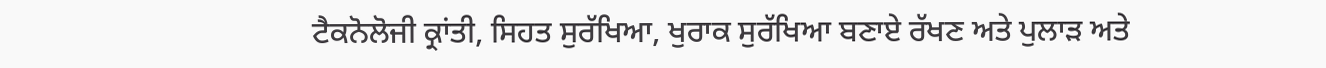ਟੈਕਨੋਲੋਜੀ ਕ੍ਰਾਂਤੀ, ਸਿਹਤ ਸੁਰੱਖਿਆ, ਖੁਰਾਕ ਸੁਰੱਖਿਆ ਬਣਾਏ ਰੱਖਣ ਅਤੇ ਪੁਲਾੜ ਅਤੇ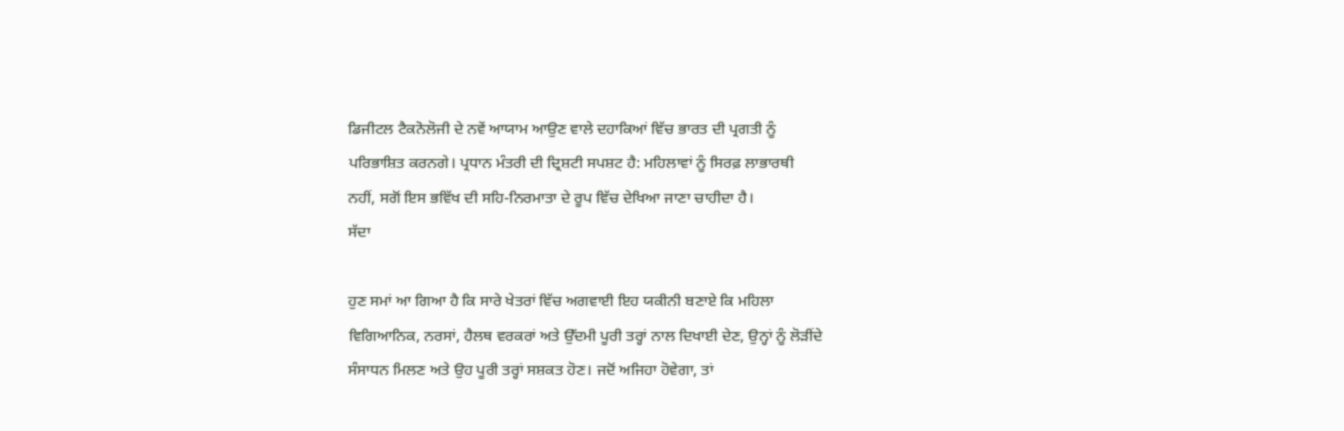ਡਿਜੀਟਲ ਟੈਕਨੋਲੋਜੀ ਦੇ ਨਵੇਂ ਆਯਾਮ ਆਉਣ ਵਾਲੇ ਦਹਾਕਿਆਂ ਵਿੱਚ ਭਾਰਤ ਦੀ ਪ੍ਰਗਤੀ ਨੂੰ
ਪਰਿਭਾਸ਼ਿਤ ਕਰਨਗੇ। ਪ੍ਰਧਾਨ ਮੰਤਰੀ ਦੀ ਦ੍ਰਿਸ਼ਟੀ ਸਪਸ਼ਟ ਹੈ: ਮਹਿਲਾਵਾਂ ਨੂੰ ਸਿਰਫ਼ ਲਾਭਾਰਥੀ
ਨਹੀਂ, ਸਗੋਂ ਇਸ ਭਵਿੱਖ ਦੀ ਸਹਿ-ਨਿਰਮਾਤਾ ਦੇ ਰੂਪ ਵਿੱਚ ਦੇਖਿਆ ਜਾਣਾ ਚਾਹੀਦਾ ਹੈ।
ਸੱਦਾ

ਹੁਣ ਸਮਾਂ ਆ ਗਿਆ ਹੈ ਕਿ ਸਾਰੇ ਖੇਤਰਾਂ ਵਿੱਚ ਅਗਵਾਈ ਇਹ ਯਕੀਨੀ ਬਣਾਏ ਕਿ ਮਹਿਲਾ
ਵਿਗਿਆਨਿਕ, ਨਰਸਾਂ, ਹੈਲਥ ਵਰਕਰਾਂ ਅਤੇ ਉੱਦਮੀ ਪੂਰੀ ਤਰ੍ਹਾਂ ਨਾਲ ਦਿਖਾਈ ਦੇਣ, ਉਨ੍ਹਾਂ ਨੂੰ ਲੋੜੀਂਦੇ
ਸੰਸਾਧਨ ਮਿਲਣ ਅਤੇ ਉਹ ਪੂਰੀ ਤਰ੍ਹਾਂ ਸਸ਼ਕਤ ਹੋਣ। ਜਦੋਂ ਅਜਿਹਾ ਹੋਵੇਗਾ, ਤਾਂ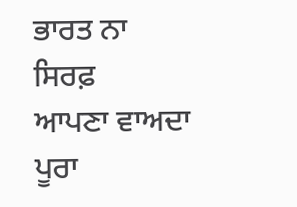ਭਾਰਤ ਨਾ ਸਿਰਫ਼
ਆਪਣਾ ਵਾਅਦਾ ਪੂਰਾ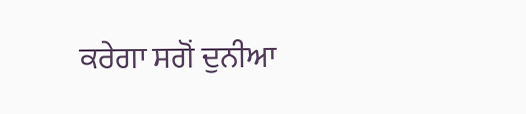ਕਰੇਗਾ ਸਗੋਂ ਦੁਨੀਆ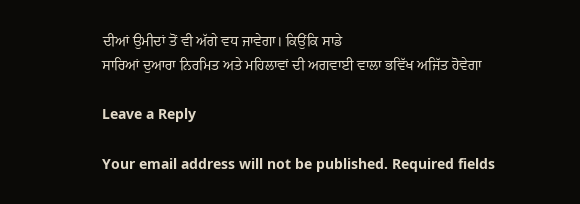ਦੀਆਂ ਉਮੀਦਾਂ ਤੋਂ ਵੀ ਅੱਗੇ ਵਧ ਜਾਵੇਗਾ। ਕਿਉਂਕਿ ਸਾਡੇ
ਸਾਰਿਆਂ ਦੁਆਰਾ ਨਿਰਮਿਤ ਅਤੇ ਮਹਿਲਾਵਾਂ ਦੀ ਅਗਵਾਈ ਵਾਲਾ ਭਵਿੱਖ ਅਜਿੱਤ ਹੋਵੇਗਾ

Leave a Reply

Your email address will not be published. Required fields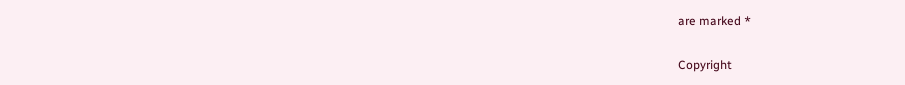are marked *

Copyright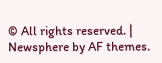© All rights reserved. | Newsphere by AF themes.